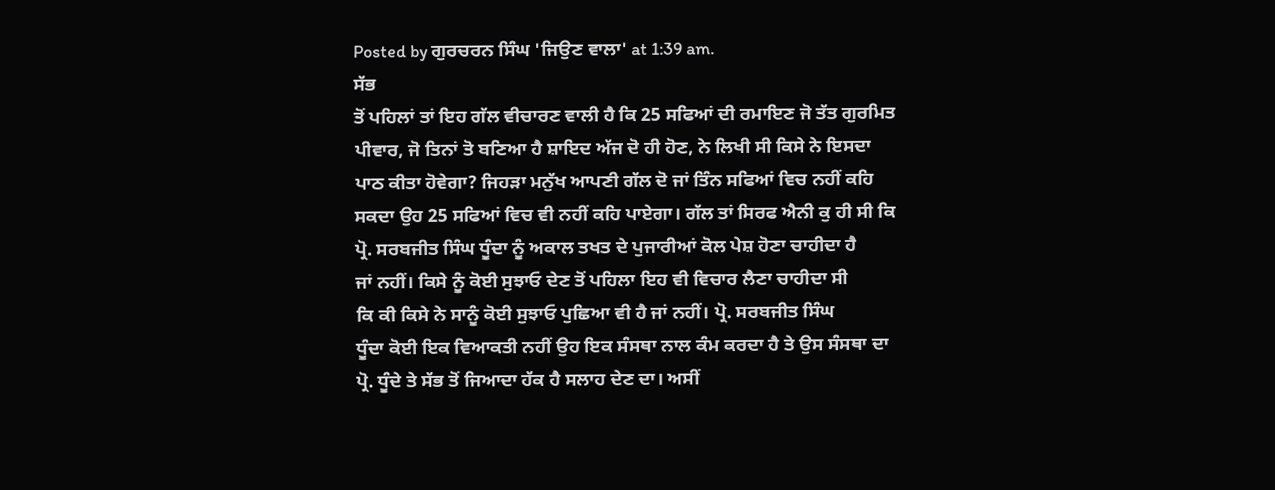Posted by ਗੁਰਚਰਨ ਸਿੰਘ 'ਜਿਉਣ ਵਾਲਾ' at 1:39 am.
ਸੱਭ
ਤੋਂ ਪਹਿਲਾਂ ਤਾਂ ਇਹ ਗੱਲ ਵੀਚਾਰਣ ਵਾਲੀ ਹੈ ਕਿ 25 ਸਫਿਆਂ ਦੀ ਰਮਾਇਣ ਜੋ ਤੱਤ ਗੁਰਮਿਤ
ਪੀਵਾਰ, ਜੋ ਤਿਨਾਂ ਤੋ ਬਣਿਆ ਹੈ ਸ਼ਾਇਦ ਅੱਜ ਦੋ ਹੀ ਹੋਣ, ਨੇ ਲਿਖੀ ਸੀ ਕਿਸੇ ਨੇ ਇਸਦਾ
ਪਾਠ ਕੀਤਾ ਹੋਵੇਗਾ? ਜਿਹੜਾ ਮਨੁੱਖ ਆਪਣੀ ਗੱਲ ਦੋ ਜਾਂ ਤਿੰਨ ਸਫਿਆਂ ਵਿਚ ਨਹੀਂ ਕਹਿ
ਸਕਦਾ ਉਹ 25 ਸਫਿਆਂ ਵਿਚ ਵੀ ਨਹੀਂ ਕਹਿ ਪਾਏਗਾ। ਗੱਲ ਤਾਂ ਸਿਰਫ ਐਨੀ ਕੁ ਹੀ ਸੀ ਕਿ
ਪ੍ਰੋ. ਸਰਬਜੀਤ ਸਿੰਘ ਧੂੰਦਾ ਨੂੰ ਅਕਾਲ ਤਖਤ ਦੇ ਪੁਜਾਰੀਆਂ ਕੋਲ ਪੇਸ਼ ਹੋਣਾ ਚਾਹੀਦਾ ਹੈ
ਜਾਂ ਨਹੀਂ। ਕਿਸੇ ਨੂੰ ਕੋਈ ਸੁਝਾਓ ਦੇਣ ਤੋਂ ਪਹਿਲਾ ਇਹ ਵੀ ਵਿਚਾਰ ਲੈਣਾ ਚਾਹੀਦਾ ਸੀ
ਕਿ ਕੀ ਕਿਸੇ ਨੇ ਸਾਨੂੰ ਕੋਈ ਸੁਝਾਓ ਪੁਛਿਆ ਵੀ ਹੈ ਜਾਂ ਨਹੀਂ। ਪ੍ਰੋ. ਸਰਬਜੀਤ ਸਿੰਘ
ਧੂੰਦਾ ਕੋਈ ਇਕ ਵਿਆਕਤੀ ਨਹੀਂ ਉਹ ਇਕ ਸੰਸਥਾ ਨਾਲ ਕੰਮ ਕਰਦਾ ਹੈ ਤੇ ਉਸ ਸੰਸਥਾ ਦਾ
ਪ੍ਰੋ. ਧੂੰਦੇ ਤੇ ਸੱਭ ਤੋਂ ਜਿਆਦਾ ਹੱਕ ਹੈ ਸਲਾਹ ਦੇਣ ਦਾ। ਅਸੀਂ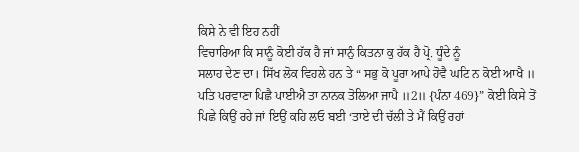ਕਿਸੇ ਨੇ ਵੀ ਇਹ ਨਹੀਂ
ਵਿਚਾਰਿਆ ਕਿ ਸਾਨੂੰ ਕੋਈ ਹੱਕ ਹੈ ਜਾਂ ਸਾਨੁੰ ਕਿਤਨਾ ਕੁ ਹੱਕ ਹੈ ਪ੍ਰੋ. ਧੂੰਦੇ ਨੂੰ
ਸਲਾਹ ਦੇਣ ਦਾ। ਸਿੱਖ ਲੋਕ ਵਿਹਲੇ ਹਨ ਤੇ “ ਸਭੁ ਕੋ ਪੂਰਾ ਆਪੇ ਹੋਵੈ ਘਟਿ ਨ ਕੋਈ ਆਖੈ ॥
ਪਤਿ ਪਰਵਾਣਾ ਪਿਛੈ ਪਾਈਐ ਤਾ ਨਾਨਕ ਤੋਲਿਆ ਜਾਪੈ ॥2॥ {ਪੰਨਾ 469}” ਕੋਈ ਕਿਸੇ ਤੋਂ
ਪਿਛੇ ਕਿਉਂ ਰਹੇ ਜਾਂ ਇਉਂ ਕਹਿ ਲਓ ਬਈ ‘ਤਾਏ ਦੀ ਚੱਲੀ ਤੇ ਮੈਂ ਕਿਉਂ ਰਹਾਂ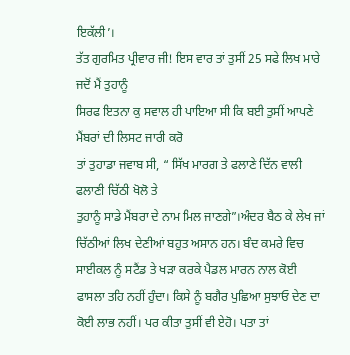ਇਕੱਲੀ’।
ਤੱਤ ਗੁਰਮਿਤ ਪ੍ਰੀਵਾਰ ਜੀ! ਇਸ ਵਾਰ ਤਾਂ ਤੁਸੀਂ 25 ਸਫੇ ਲਿਖ ਮਾਰੇ ਜਦੋਂ ਮੈਂ ਤੁਹਾਨੂੰ
ਸਿਰਫ ਇਤਨਾ ਕੁ ਸਵਾਲ ਹੀ ਪਾਇਆ ਸੀ ਕਿ ਬਈ ਤੁਸੀਂ ਆਪਣੇ ਮੈਂਬਰਾਂ ਦੀ ਲਿਸਟ ਜਾਰੀ ਕਰੋ
ਤਾਂ ਤੁਹਾਡਾ ਜਵਾਬ ਸੀ, “ ਸਿੱਖ ਮਾਰਗ ਤੇ ਫਲਾਣੇ ਦਿੱਨ ਵਾਲੀ ਫਲਾਣੀ ਚਿੱਠੀ ਖੋਲੋ ਤੇ
ਤੁਹਾਨੂੰ ਸਾਡੇ ਮੈਂਬਰਾ ਦੇ ਨਾਮ ਮਿਲ ਜਾਣਗੇ”।ਅੰਦਰ ਬੈਠ ਕੇ ਲੇਖ ਜਾਂ ਚਿੱਠੀਆਂ ਲਿਖ ਦੇਣੀਆਂ ਬਹੁਤ ਅਸਾਨ ਹਨ। ਬੰਦ ਕਮਰੇ ਵਿਚ ਸਾਈਕਲ ਨੂੰ ਸਟੈਂਡ ਤੇ ਖੜਾ ਕਰਕੇ ਪੈਡਲ ਮਾਰਨ ਨਾਲ ਕੋਈ ਫਾਸਲਾ ਤਹਿ ਨਹੀਂ ਹੁੰਦਾ। ਕਿਸੇ ਨੂੰ ਬਗੈਰ ਪੁਛਿਆ ਸੁਝਾਓ ਦੇਣ ਦਾ ਕੋਈ ਲਾਭ ਨਹੀਂ। ਪਰ ਕੀਤਾ ਤੁਸੀਂ ਵੀ ਏਹੋ। ਪਤਾ ਤਾਂ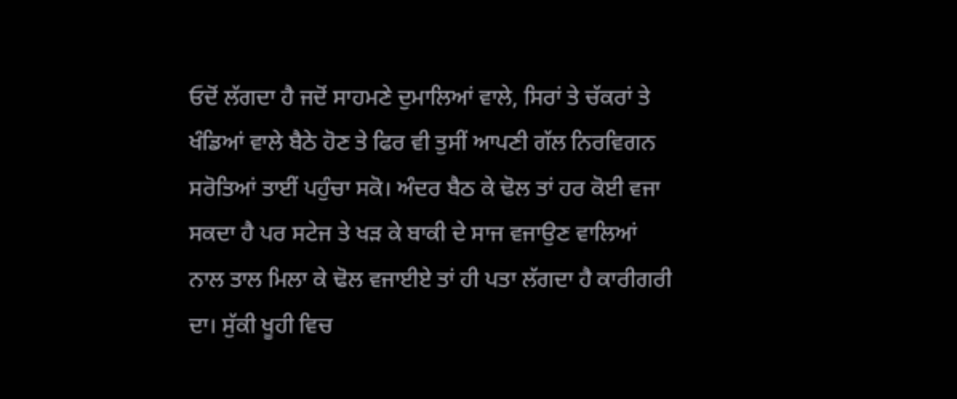ਓਦੋਂ ਲੱਗਦਾ ਹੈ ਜਦੋਂ ਸਾਹਮਣੇ ਦੁਮਾਲਿਆਂ ਵਾਲੇ, ਸਿਰਾਂ ਤੇ ਚੱਕਰਾਂ ਤੇ ਖੰਡਿਆਂ ਵਾਲੇ ਬੈਠੇ ਹੋਣ ਤੇ ਫਿਰ ਵੀ ਤੁਸੀਂ ਆਪਣੀ ਗੱਲ ਨਿਰਵਿਗਨ ਸਰੋਤਿਆਂ ਤਾਈਂ ਪਹੁੰਚਾ ਸਕੋ। ਅੰਦਰ ਬੈਠ ਕੇ ਢੋਲ ਤਾਂ ਹਰ ਕੋਈ ਵਜਾ ਸਕਦਾ ਹੈ ਪਰ ਸਟੇਜ ਤੇ ਖੜ ਕੇ ਬਾਕੀ ਦੇ ਸਾਜ ਵਜਾਉਣ ਵਾਲਿਆਂ ਨਾਲ ਤਾਲ ਮਿਲਾ ਕੇ ਢੋਲ ਵਜਾਈਏ ਤਾਂ ਹੀ ਪਤਾ ਲੱਗਦਾ ਹੈ ਕਾਰੀਗਰੀ ਦਾ। ਸੁੱਕੀ ਖੂਹੀ ਵਿਚ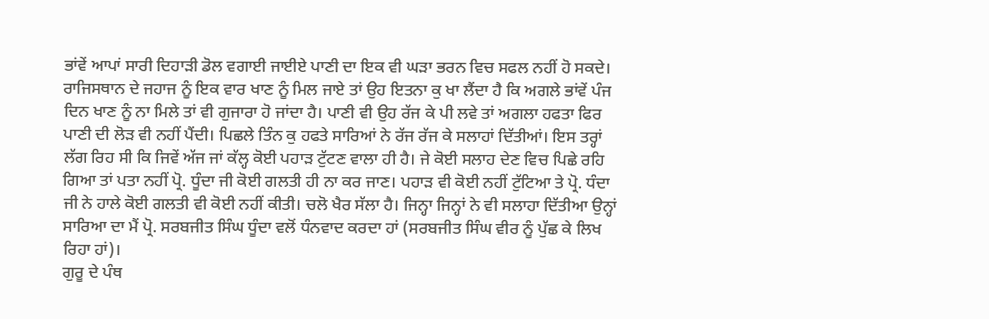ਭਾਂਵੇਂ ਆਪਾਂ ਸਾਰੀ ਦਿਹਾੜੀ ਡੋਲ ਵਗਾਈ ਜਾਈਏ ਪਾਣੀ ਦਾ ਇਕ ਵੀ ਘੜਾ ਭਰਨ ਵਿਚ ਸਫਲ ਨਹੀਂ ਹੋ ਸਕਦੇ।
ਰਾਜਿਸਥਾਨ ਦੇ ਜਹਾਜ ਨੂੰ ਇਕ ਵਾਰ ਖਾਣ ਨੂੰ ਮਿਲ ਜਾਏ ਤਾਂ ਉਹ ਇਤਨਾ ਕੁ ਖਾ ਲੈਂਦਾ ਹੈ ਕਿ ਅਗਲੇ ਭਾਂਵੇਂ ਪੰਜ ਦਿਨ ਖਾਣ ਨੂੰ ਨਾ ਮਿਲੇ ਤਾਂ ਵੀ ਗੁਜਾਰਾ ਹੋ ਜਾਂਦਾ ਹੈ। ਪਾਣੀ ਵੀ ਉਹ ਰੱਜ ਕੇ ਪੀ ਲਵੇ ਤਾਂ ਅਗਲਾ ਹਫਤਾ ਫਿਰ ਪਾਣੀ ਦੀ ਲੋੜ ਵੀ ਨਹੀਂ ਪੈਂਦੀ। ਪਿਛਲੇ ਤਿੰਨ ਕੁ ਹਫਤੇ ਸਾਰਿਆਂ ਨੇ ਰੱਜ ਰੱਜ ਕੇ ਸਲਾਹਾਂ ਦਿੱਤੀਆਂ। ਇਸ ਤਰ੍ਹਾਂ ਲੱਗ ਰਿਹ ਸੀ ਕਿ ਜਿਵੇਂ ਅੱਜ ਜਾਂ ਕੱਲ੍ਹ ਕੋਈ ਪਹਾੜ ਟੁੱਟਣ ਵਾਲਾ ਹੀ ਹੈ। ਜੇ ਕੋਈ ਸਲਾਹ ਦੇਣ ਵਿਚ ਪਿਛੇ ਰਹਿ ਗਿਆ ਤਾਂ ਪਤਾ ਨਹੀਂ ਪ੍ਰੋ. ਧੂੰਦਾ ਜੀ ਕੋਈ ਗਲਤੀ ਹੀ ਨਾ ਕਰ ਜਾਣ। ਪਹਾੜ ਵੀ ਕੋਈ ਨਹੀਂ ਟੁੱਟਿਆ ਤੇ ਪ੍ਰੋ. ਧੰਦਾ ਜੀ ਨੇ ਹਾਲੇ ਕੋਈ ਗਲਤੀ ਵੀ ਕੋਈ ਨਹੀਂ ਕੀਤੀ। ਚਲੋ ਖੈਰ ਸੱਲਾ ਹੈ। ਜਿਨ੍ਹਾ ਜਿਨ੍ਹਾਂ ਨੇ ਵੀ ਸਲਾਹਾ ਦਿੱਤੀਆ ਉਨ੍ਹਾਂ ਸਾਰਿਆ ਦਾ ਮੈਂ ਪ੍ਰੋ. ਸਰਬਜੀਤ ਸਿੰਘ ਧੂੰਦਾ ਵਲੋਂ ਧੰਨਵਾਦ ਕਰਦਾ ਹਾਂ (ਸਰਬਜੀਤ ਸਿੰਘ ਵੀਰ ਨੂੰ ਪੁੱਛ ਕੇ ਲਿਖ ਰਿਹਾ ਹਾਂ)।
ਗੁਰੂ ਦੇ ਪੰਥ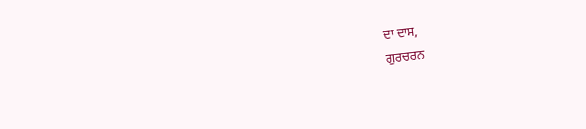ਦਾ ਦਾਸ,
ਗੁਰਚਰਨ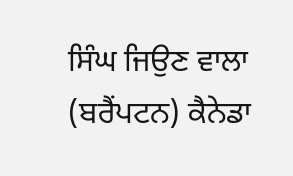ਸਿੰਘ ਜਿਉਣ ਵਾਲਾ (ਬਰੈਂਪਟਨ) ਕੈਨੇਡਾ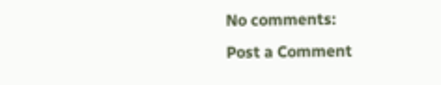No comments:
Post a Comment